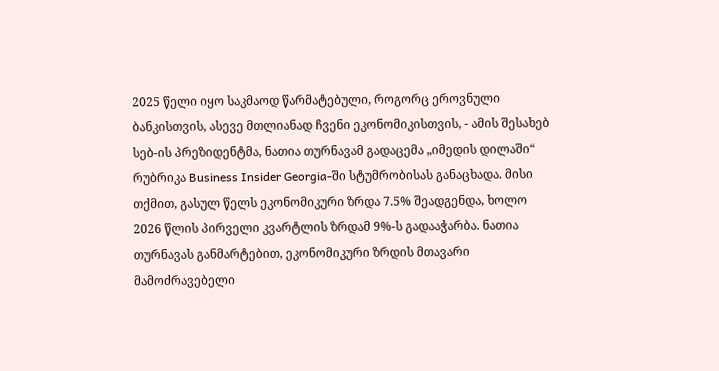2025 წელი იყო საკმაოდ წარმატებული, როგორც ეროვნული ბანკისთვის, ასევე მთლიანად ჩვენი ეკონომიკისთვის, - ამის შესახებ სებ-ის პრეზიდენტმა, ნათია თურნავამ გადაცემა „იმედის დილაში“ რუბრიკა Business Insider Georgia-ში სტუმრობისას განაცხადა. მისი თქმით, გასულ წელს ეკონომიკური ზრდა 7.5% შეადგენდა, ხოლო 2026 წლის პირველი კვარტლის ზრდამ 9%-ს გადააჭარბა. ნათია თურნავას განმარტებით, ეკონომიკური ზრდის მთავარი მამოძრავებელი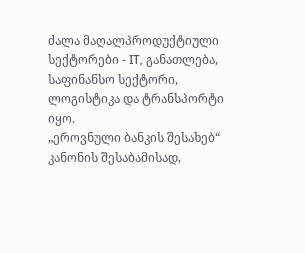ძალა მაღალპროდუქტიული სექტორები - IT, განათლება, საფინანსო სექტორი, ლოგისტიკა და ტრანსპორტი იყო.
„ეროვნული ბანკის შესახებ“ კანონის შესაბამისად,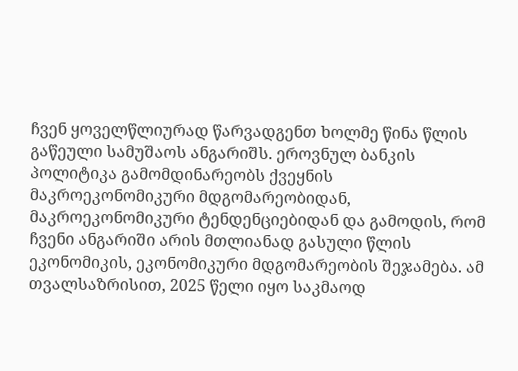ჩვენ ყოველწლიურად წარვადგენთ ხოლმე წინა წლის გაწეული სამუშაოს ანგარიშს. ეროვნულ ბანკის პოლიტიკა გამომდინარეობს ქვეყნის მაკროეკონომიკური მდგომარეობიდან, მაკროეკონომიკური ტენდენციებიდან და გამოდის, რომ ჩვენი ანგარიში არის მთლიანად გასული წლის ეკონომიკის, ეკონომიკური მდგომარეობის შეჯამება. ამ თვალსაზრისით, 2025 წელი იყო საკმაოდ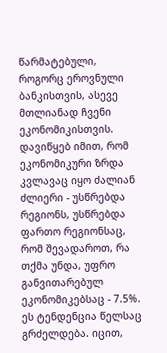წარმატებული, როგორც ეროვნული ბანკისთვის, ასევე მთლიანად ჩვენი ეკონომიკისთვის.
დავიწყებ იმით, რომ ეკონომიკური ზრდა კვლავაც იყო ძალიან ძლიერი - უსწრებდა რეგიონს, უსწრებდა ფართო რეგიონსაც, რომ შევადაროთ, რა თქმა უნდა, უფრო განვითარებულ ეკონომიკებსაც - 7.5%. ეს ტენდენცია წელსაც გრძელდება. იცით,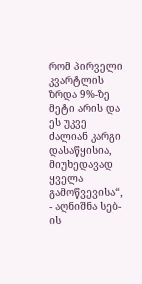რომ პირველი კვარტლის ზრდა 9%-ზე მეტი არის და ეს უკვე ძალიან კარგი დასაწყისია, მიუხედავად ყველა გამოწვევისა“, - აღნიშნა სებ-ის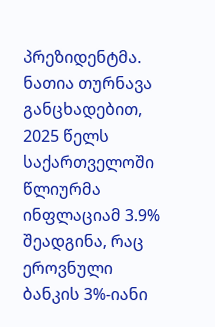პრეზიდენტმა.
ნათია თურნავა განცხადებით, 2025 წელს საქართველოში წლიურმა ინფლაციამ 3.9% შეადგინა, რაც ეროვნული ბანკის 3%-იანი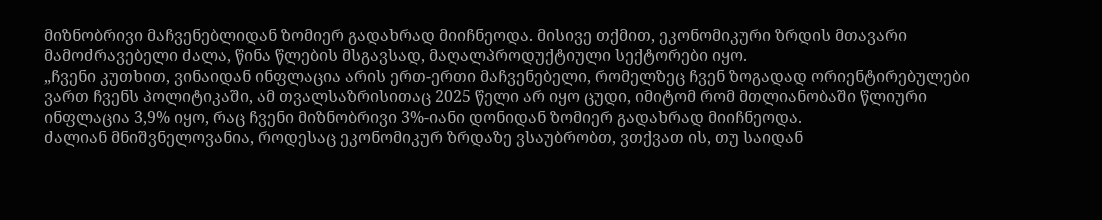მიზნობრივი მაჩვენებლიდან ზომიერ გადახრად მიიჩნეოდა. მისივე თქმით, ეკონომიკური ზრდის მთავარი მამოძრავებელი ძალა, წინა წლების მსგავსად, მაღალპროდუქტიული სექტორები იყო.
„ჩვენი კუთხით, ვინაიდან ინფლაცია არის ერთ-ერთი მაჩვენებელი, რომელზეც ჩვენ ზოგადად ორიენტირებულები ვართ ჩვენს პოლიტიკაში, ამ თვალსაზრისითაც 2025 წელი არ იყო ცუდი, იმიტომ რომ მთლიანობაში წლიური ინფლაცია 3,9% იყო, რაც ჩვენი მიზნობრივი 3%-იანი დონიდან ზომიერ გადახრად მიიჩნეოდა.
ძალიან მნიშვნელოვანია, როდესაც ეკონომიკურ ზრდაზე ვსაუბრობთ, ვთქვათ ის, თუ საიდან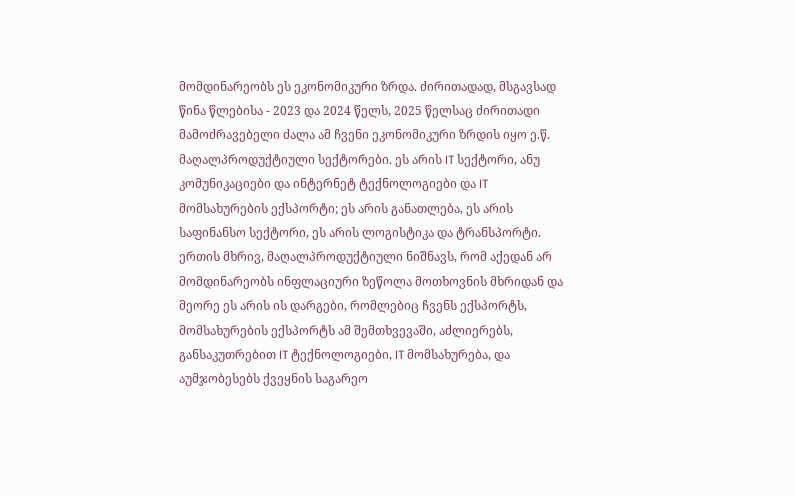მომდინარეობს ეს ეკონომიკური ზრდა. ძირითადად, მსგავსად წინა წლებისა - 2023 და 2024 წელს, 2025 წელსაც ძირითადი მამოძრავებელი ძალა ამ ჩვენი ეკონომიკური ზრდის იყო ე.წ. მაღალპროდუქტიული სექტორები. ეს არის IT სექტორი, ანუ კომუნიკაციები და ინტერნეტ ტექნოლოგიები და IT მომსახურების ექსპორტი; ეს არის განათლება, ეს არის საფინანსო სექტორი, ეს არის ლოგისტიკა და ტრანსპორტი.
ერთის მხრივ, მაღალპროდუქტიული ნიშნავს, რომ აქედან არ მომდინარეობს ინფლაციური ზეწოლა მოთხოვნის მხრიდან და მეორე ეს არის ის დარგები, რომლებიც ჩვენს ექსპორტს, მომსახურების ექსპორტს ამ შემთხვევაში, აძლიერებს, განსაკუთრებით IT ტექნოლოგიები, IT მომსახურება, და აუმჯობესებს ქვეყნის საგარეო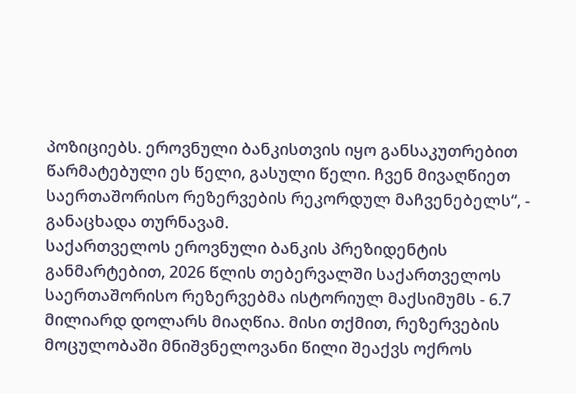პოზიციებს. ეროვნული ბანკისთვის იყო განსაკუთრებით წარმატებული ეს წელი, გასული წელი. ჩვენ მივაღწიეთ საერთაშორისო რეზერვების რეკორდულ მაჩვენებელს“, - განაცხადა თურნავამ.
საქართველოს ეროვნული ბანკის პრეზიდენტის განმარტებით, 2026 წლის თებერვალში საქართველოს საერთაშორისო რეზერვებმა ისტორიულ მაქსიმუმს - 6.7 მილიარდ დოლარს მიაღწია. მისი თქმით, რეზერვების მოცულობაში მნიშვნელოვანი წილი შეაქვს ოქროს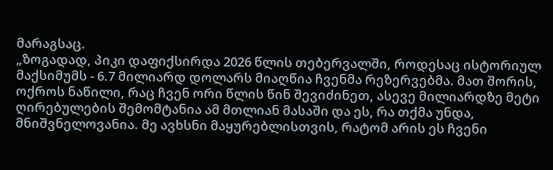მარაგსაც.
„ზოგადად, პიკი დაფიქსირდა 2026 წლის თებერვალში, როდესაც ისტორიულ მაქსიმუმს - 6.7 მილიარდ დოლარს მიაღწია ჩვენმა რეზერვებმა. მათ შორის, ოქროს ნაწილი, რაც ჩვენ ორი წლის წინ შევიძინეთ, ასევე მილიარდზე მეტი ღირებულების შემომტანია ამ მთლიან მასაში და ეს, რა თქმა უნდა, მნიშვნელოვანია. მე ავხსნი მაყურებლისთვის, რატომ არის ეს ჩვენი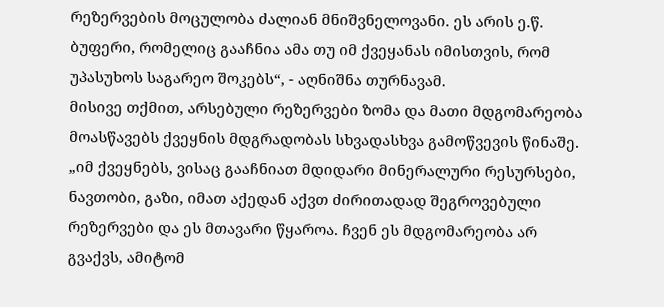რეზერვების მოცულობა ძალიან მნიშვნელოვანი. ეს არის ე.წ. ბუფერი, რომელიც გააჩნია ამა თუ იმ ქვეყანას იმისთვის, რომ უპასუხოს საგარეო შოკებს“, - აღნიშნა თურნავამ.
მისივე თქმით, არსებული რეზერვები ზომა და მათი მდგომარეობა მოასწავებს ქვეყნის მდგრადობას სხვადასხვა გამოწვევის წინაშე.
„იმ ქვეყნებს, ვისაც გააჩნიათ მდიდარი მინერალური რესურსები, ნავთობი, გაზი, იმათ აქედან აქვთ ძირითადად შეგროვებული რეზერვები და ეს მთავარი წყაროა. ჩვენ ეს მდგომარეობა არ გვაქვს, ამიტომ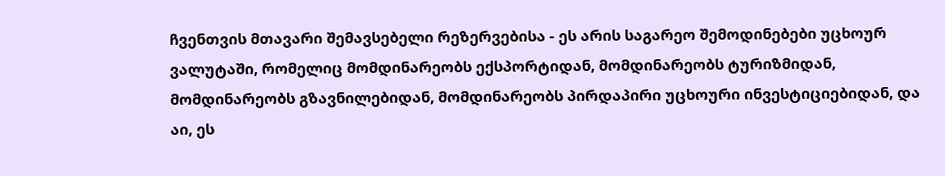ჩვენთვის მთავარი შემავსებელი რეზერვებისა - ეს არის საგარეო შემოდინებები უცხოურ ვალუტაში, რომელიც მომდინარეობს ექსპორტიდან, მომდინარეობს ტურიზმიდან, მომდინარეობს გზავნილებიდან, მომდინარეობს პირდაპირი უცხოური ინვესტიციებიდან, და აი, ეს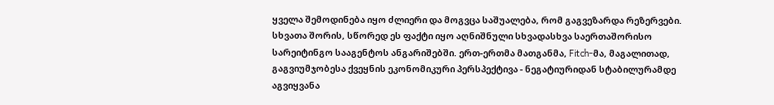ყველა შემოდინება იყო ძლიერი და მოგვცა საშუალება, რომ გაგვეზარდა რეზერვები.
სხვათა შორის, სწორედ ეს ფაქტი იყო აღნიშნული სხვადასხვა საერთაშორისო სარეიტინგო სააგენტოს ანგარიშებში. ერთ-ერთმა მათგანმა, Fitch-მა, მაგალითად, გაგვიუმჯობესა ქვეყნის ეკონომიკური პერსპექტივა - ნეგატიურიდან სტაბილურამდე აგვიყვანა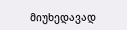მიუხედავად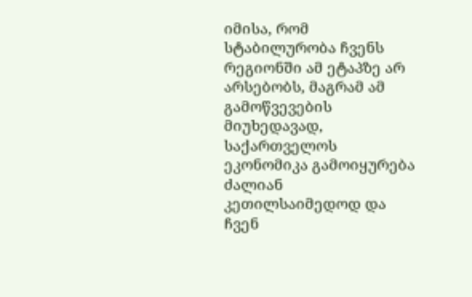იმისა, რომ სტაბილურობა ჩვენს რეგიონში ამ ეტაპზე არ არსებობს, მაგრამ ამ გამოწვევების მიუხედავად, საქართველოს ეკონომიკა გამოიყურება ძალიან კეთილსაიმედოდ და ჩვენ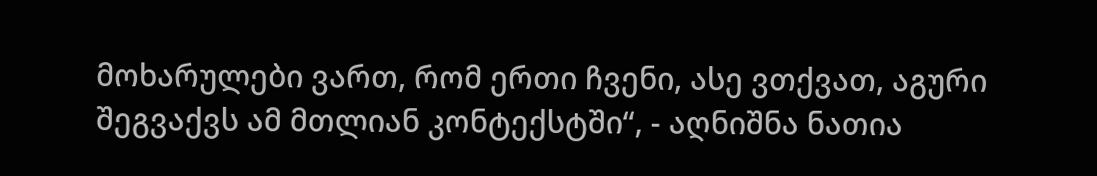მოხარულები ვართ, რომ ერთი ჩვენი, ასე ვთქვათ, აგური შეგვაქვს ამ მთლიან კონტექსტში“, - აღნიშნა ნათია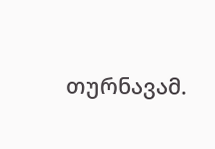თურნავამ.